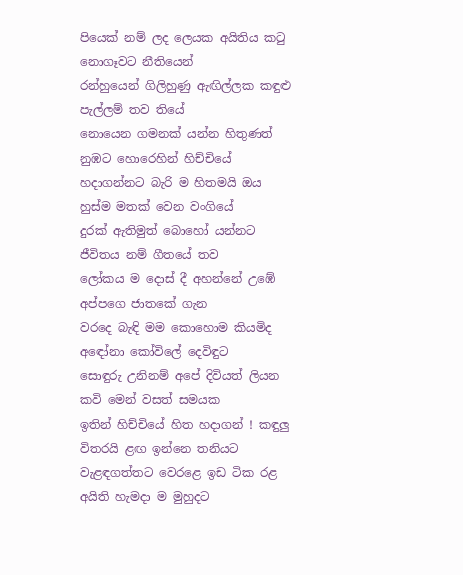පියෙක් නම් ලද ලෙයක අයිතිය කටු නොගෑවට නීතියෙන්
රන්හුයෙන් ගිලිහුණු ඇඟිල්ලක කඳුළු පැල්ලම් තව තියේ
නොයෙන ගමනක් යන්න හිතුණත් නුඹට හොරෙහින් හිච්චියේ
හදාගන්නට බැරි ම හිතමයි ඔය හුස්ම මතක් වෙන වංගියේ
දුරක් ඇතිමුත් බොහෝ යන්නට ජීවිතය නම් ගීතයේ තව
ලෝකය ම දොස් දී අහන්නේ උඹේ අප්පගෙ ජාතකේ ගැන
වරදෙ බැඳි මම කොහොම කියමිද අඳෝනා කෝවිලේ දෙවිඳුට
සොඳුරු උනිනම් අපේ දිවියත් ලියන කවි මෙන් වසත් සමයක
ඉතින් හිච්චියේ හිත හදාගන් ! කඳුලු විතරයි ළඟ ඉන්නෙ තනියට
වැළඳගත්තට වෙරළෙ ඉඩ ටික රළ අයිති හැමදා ම මුහුදට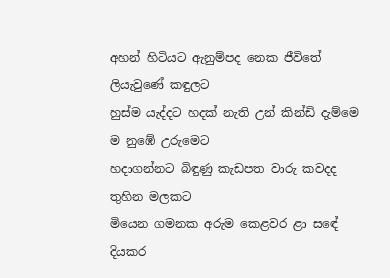අහන් හිටියට ඇනුම්පද නෙක ජීවිතේ ලියැවුණේ කඳුලට
හුස්ම යැද්දට හදක් නැති උන් කින්ඩි දැම්මෙ ම නුඹේ උරුමෙට
හදාගන්නට බිඳුණු කැඩපත වාරු කවදද තුහින මලකට
මියෙන ගමනක අරුම කෙළවර ළා සඳේ දියකර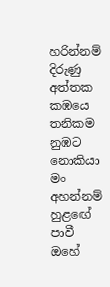හරින්නම්
දිරුණු අත්තක කඹයෙ තනිකම නුඹට නොකියා මං අහන්නම්
හුළඟේ පාවී ඔහේ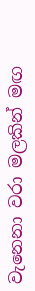වැනෙනා වරා මලකින් මඟ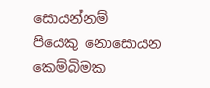සොයන්නම්
පියෙකු නොසොයන කෙම්බිමක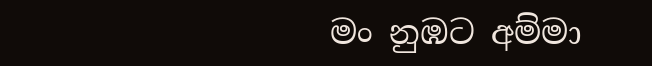මං නුඹට අම්මා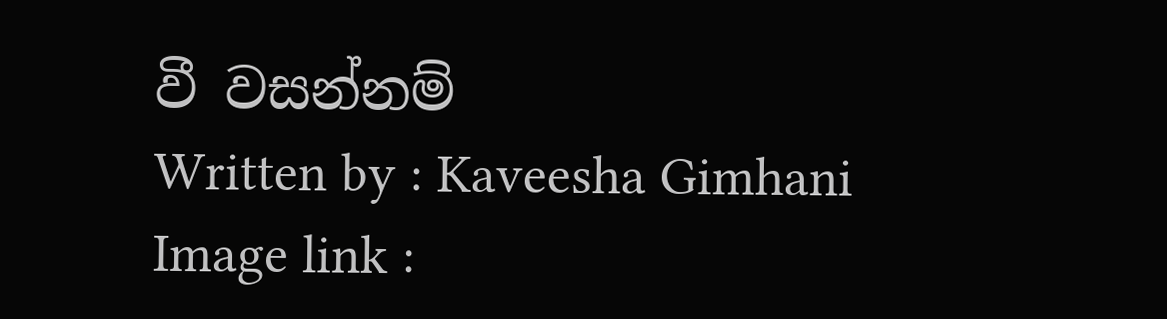වී වසන්නම්
Written by : Kaveesha Gimhani
Image link :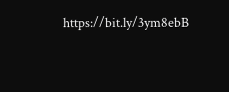https://bit.ly/3ym8ebB